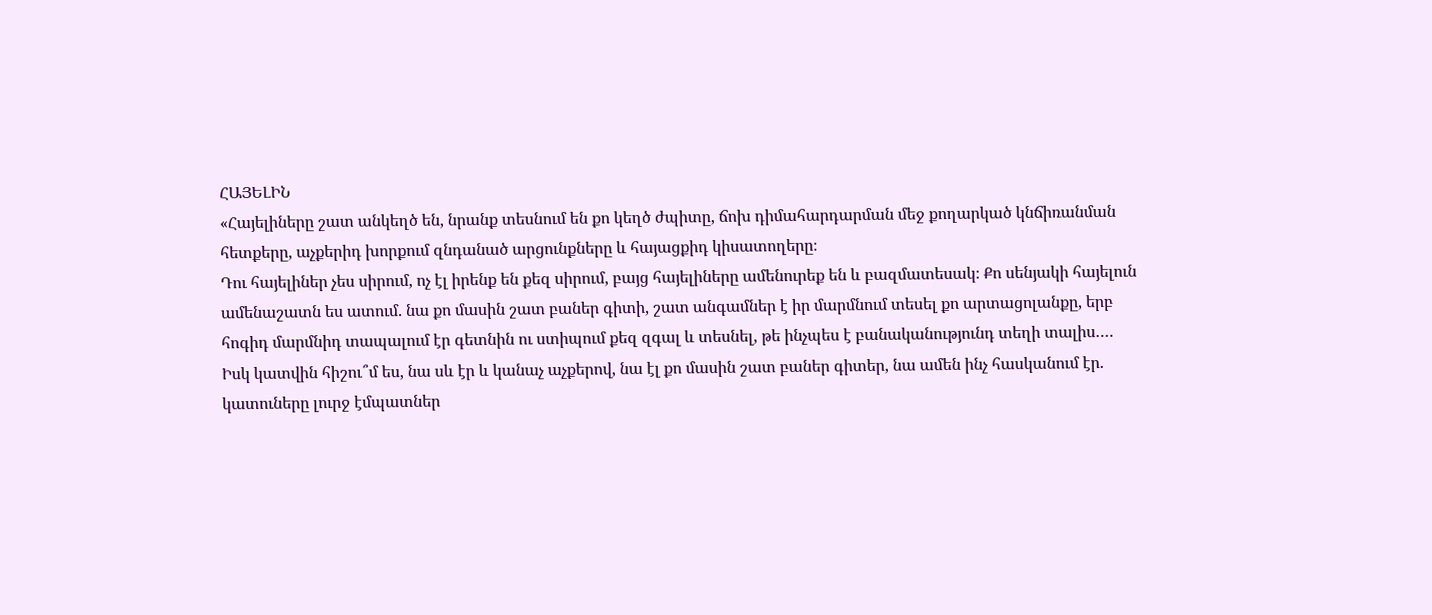ՀԱՅԵԼԻՆ
«Հայելիները շատ անկեղծ են, նրանք տեսնում են քո կեղծ ժպիտը, ճոխ դիմահարդարման մեջ քողարկած կնճիռանման հետքերը, աչքերիդ խորքում զնդանած արցունքները և հայացքիդ կիսատողերը։
Դու հայելիներ չես սիրում, ոչ էլ իրենք են քեզ սիրում, բայց հայելիները ամենուրեք են և բազմատեսակ։ Քո սենյակի հայելուն ամենաշատն ես ատում. նա քո մասին շատ բաներ գիտի, շատ անգամներ է իր մարմնում տեսել քո արտացոլանքը, երբ հոգիդ մարմնիդ տապալում էր գետնին ու ստիպում քեզ զգալ և տեսնել, թե ինչպես է բանականությունդ տեղի տալիս….
Իսկ կատվին հիշու՞մ ես, նա սև էր և կանաչ աչքերով, նա էլ քո մասին շատ բաներ գիտեր, նա ամեն ինչ հասկանում էր. կատուները լուրջ էմպատներ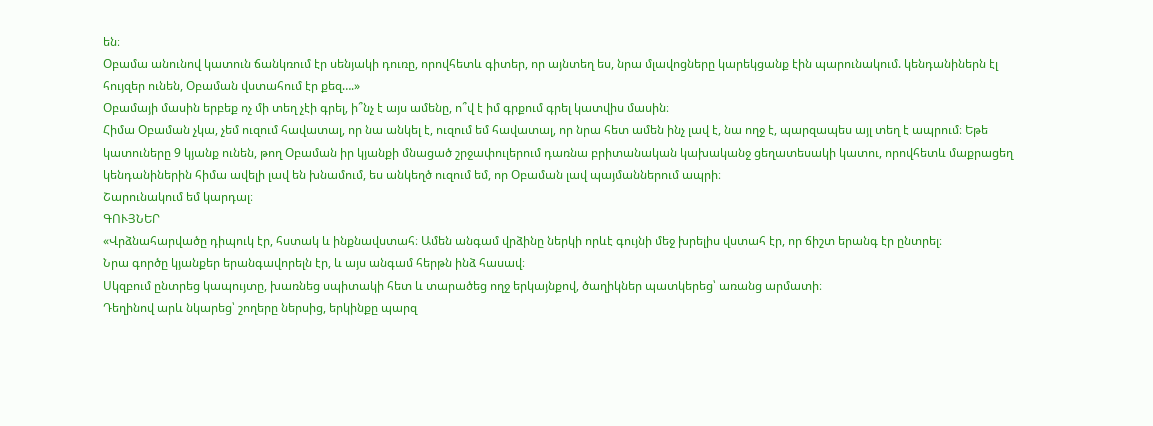են։
Օբամա անունով կատուն ճանկռում էր սենյակի դուռը, որովհետև գիտեր, որ այնտեղ ես, նրա մլավոցները կարեկցանք էին պարունակում. կենդանիներն էլ հույզեր ունեն, Օբաման վստահում էր քեզ….»
Օբամայի մասին երբեք ոչ մի տեղ չէի գրել, ի՞նչ է այս ամենը, ո՞վ է իմ գրքում գրել կատվիս մասին։
Հիմա Օբաման չկա, չեմ ուզում հավատալ, որ նա անկել է, ուզում եմ հավատալ, որ նրա հետ ամեն ինչ լավ է, նա ողջ է, պարզապես այլ տեղ է ապրում։ Եթե կատուները 9 կյանք ունեն, թող Օբաման իր կյանքի մնացած շրջափուլերում դառնա բրիտանական կախականջ ցեղատեսակի կատու, որովհետև մաքրացեղ կենդանիներին հիմա ավելի լավ են խնամում, ես անկեղծ ուզում եմ, որ Օբաման լավ պայմաններում ապրի։
Շարունակում եմ կարդալ։
ԳՈՒՅՆԵՐ
«Վրձնահարվածը դիպուկ էր, հստակ և ինքնավստահ։ Ամեն անգամ վրձինը ներկի որևէ գույնի մեջ խրելիս վստահ էր, որ ճիշտ երանգ էր ընտրել։
Նրա գործը կյանքեր երանգավորելն էր, և այս անգամ հերթն ինձ հասավ։
Սկզբում ընտրեց կապույտը, խառնեց սպիտակի հետ և տարածեց ողջ երկայնքով, ծաղիկներ պատկերեց՝ առանց արմատի։
Դեղինով արև նկարեց՝ շողերը ներսից, երկինքը պարզ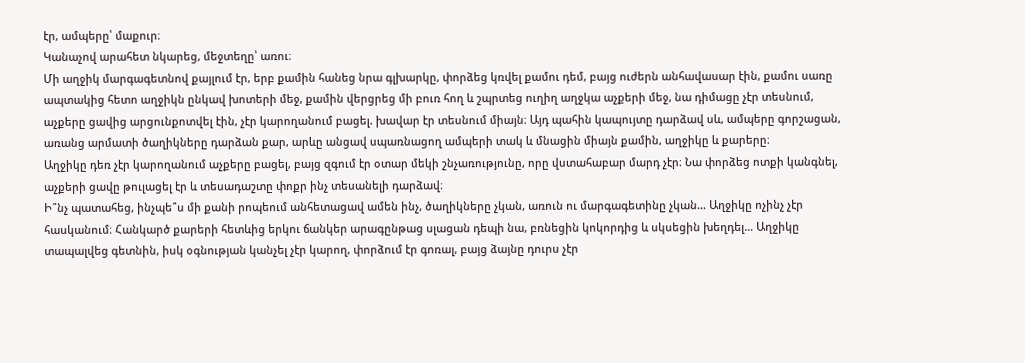էր, ամպերը՝ մաքուր։
Կանաչով արահետ նկարեց, մեջտեղը՝ առու։
Մի աղջիկ մարգագետնով քայլում էր, երբ քամին հանեց նրա գլխարկը, փորձեց կռվել քամու դեմ, բայց ուժերն անհավասար էին, քամու սառը ապտակից հետո աղջիկն ընկավ խոտերի մեջ, քամին վերցրեց մի բուռ հող և շպրտեց ուղիղ աղջկա աչքերի մեջ, նա դիմացը չէր տեսնում, աչքերը ցավից արցունքոտվել էին, չէր կարողանում բացել. խավար էր տեսնում միայն։ Այդ պահին կապույտը դարձավ սև, ամպերը գորշացան, առանց արմատի ծաղիկները դարձան քար, արևը անցավ սպառնացող ամպերի տակ և մնացին միայն քամին, աղջիկը և քարերը։
Աղջիկը դեռ չէր կարողանում աչքերը բացել, բայց զգում էր օտար մեկի շնչառությունը, որը վստահաբար մարդ չէր։ Նա փորձեց ոտքի կանգնել, աչքերի ցավը թուլացել էր և տեսադաշտը փոքր ինչ տեսանելի դարձավ։
Ի՞նչ պատահեց, ինչպե՞ս մի քանի րոպեում անհետացավ ամեն ինչ, ծաղիկները չկան, առուն ու մարգագետինը չկան… Աղջիկը ոչինչ չէր հասկանում։ Հանկարծ քարերի հետևից երկու ճանկեր արագընթաց սլացան դեպի նա, բռնեցին կոկորդից և սկսեցին խեղդել… Աղջիկը տապալվեց գետնին, իսկ օգնության կանչել չէր կարող, փորձում էր գոռալ, բայց ձայնը դուրս չէր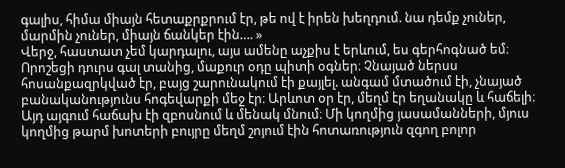գալիս, հիմա միայն հետաքրքրում էր, թե ով է իրեն խեղդում. նա դեմք չուներ, մարմին չուներ, միայն ճանկեր էին…. »
Վերջ, հաստատ չեմ կարդալու, այս ամենը աչքիս է երևում, ես գերհոգնած եմ։
Որոշեցի դուրս գալ տանից, մաքուր օդը պիտի օգներ։ Չնայած ներսս հոսանքազրկված էր, բայց շարունակում էի քայլել. անգամ մտածում էի, չնայած բանականությունս հոգեվարքի մեջ էր։ Արևոտ օր էր, մեղմ էր եղանակը և հաճելի։
Այդ այգում հաճախ էի զբոսնում և մենակ մնում։ Մի կողմից յասամանների, մյուս կողմից թարմ խոտերի բույրը մեղմ շոյում էին հոտառություն զգող բոլոր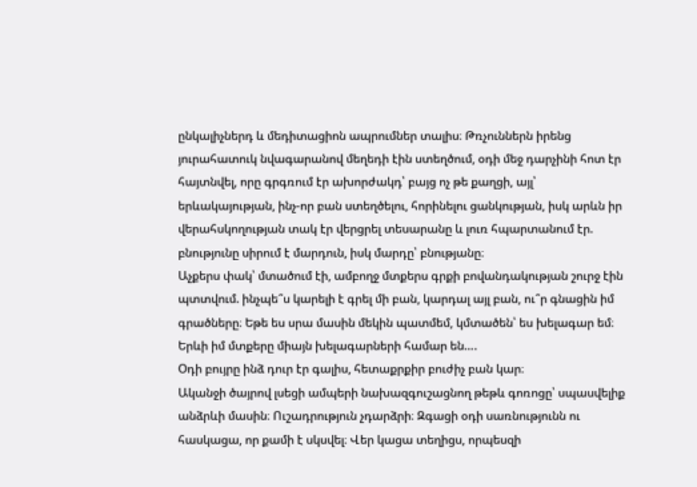ընկալիչներդ և մեդիտացիոն ապրումներ տալիս։ Թռչուններն իրենց յուրահատուկ նվագարանով մեղեդի էին ստեղծում, օդի մեջ դարչինի հոտ էր հայտնվել, որը գրգռում էր ախորժակդ՝ բայց ոչ թե քաղցի, այլ՝ երևակայության, ինչ-որ բան ստեղծելու, հորինելու ցանկության, իսկ արևն իր վերահսկողության տակ էր վերցրել տեսարանը և լուռ հպարտանում էր. բնությունը սիրում է մարդուն, իսկ մարդը՝ բնությանը։
Աչքերս փակ՝ մտածում էի, ամբողջ մտքերս գրքի բովանդակության շուրջ էին պտտվում. ինչպե՞ս կարելի է գրել մի բան, կարդալ այլ բան, ու՞ր գնացին իմ գրածները։ Եթե ես սրա մասին մեկին պատմեմ, կմտածեն՝ ես խելագար եմ։ Երևի իմ մտքերը միայն խելագարների համար են….
Օդի բույրը ինձ դուր էր գալիս, հետաքրքիր բուժիչ բան կար։
Ականջի ծայրով լսեցի ամպերի նախազգուշացնող թեթև գոռոցը՝ սպասվելիք անձրևի մասին։ Ուշադրություն չդարձրի։ Զգացի օդի սառնությունն ու հասկացա, որ քամի է սկսվել։ Վեր կացա տեղիցս, որպեսզի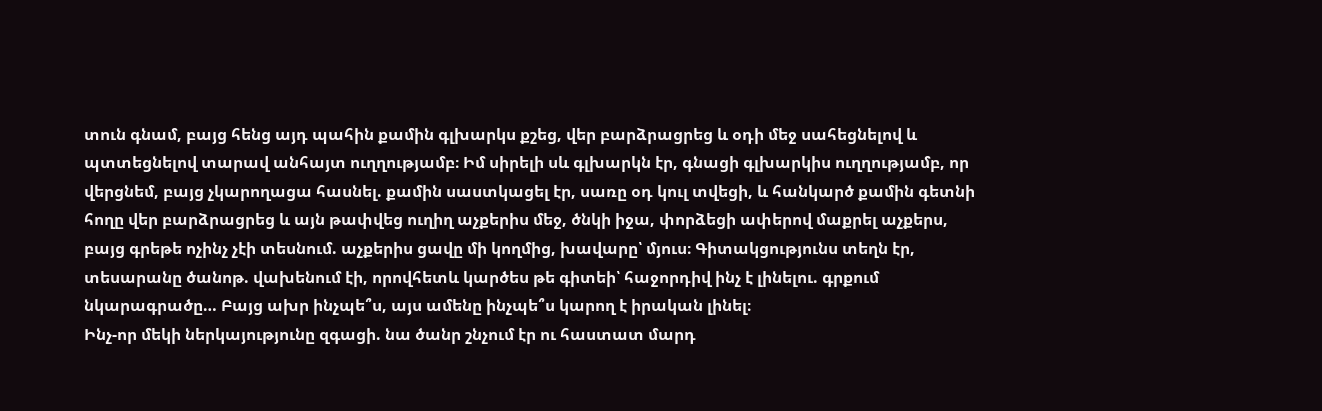տուն գնամ, բայց հենց այդ պահին քամին գլխարկս քշեց, վեր բարձրացրեց և օդի մեջ սահեցնելով և պտտեցնելով տարավ անհայտ ուղղությամբ։ Իմ սիրելի սև գլխարկն էր, գնացի գլխարկիս ուղղությամբ, որ վերցնեմ, բայց չկարողացա հասնել. քամին սաստկացել էր, սառը օդ կուլ տվեցի, և հանկարծ քամին գետնի հողը վեր բարձրացրեց և այն թափվեց ուղիղ աչքերիս մեջ, ծնկի իջա, փորձեցի ափերով մաքրել աչքերս, բայց գրեթե ոչինչ չէի տեսնում. աչքերիս ցավը մի կողմից, խավարը՝ մյուս։ Գիտակցությունս տեղն էր, տեսարանը ծանոթ. վախենում էի, որովհետև կարծես թե գիտեի՝ հաջորդիվ ինչ է լինելու. գրքում նկարագրածը… Բայց ախր ինչպե՞ս, այս ամենը ինչպե՞ս կարող է իրական լինել։
Ինչ-որ մեկի ներկայությունը զգացի. նա ծանր շնչում էր ու հաստատ մարդ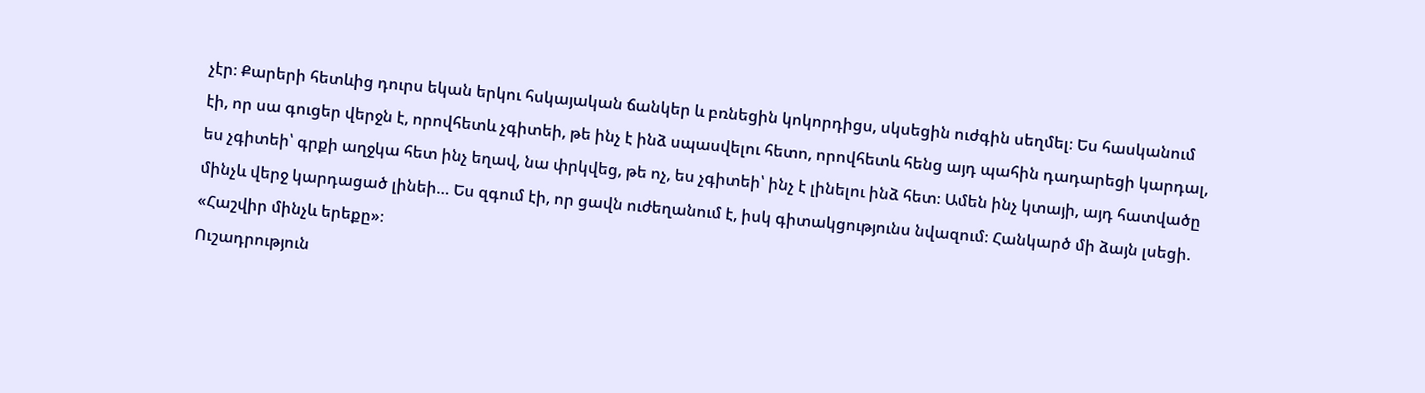չէր։ Քարերի հետևից դուրս եկան երկու հսկայական ճանկեր և բռնեցին կոկորդիցս, սկսեցին ուժգին սեղմել։ Ես հասկանում էի, որ սա գուցեր վերջն է, որովհետև չգիտեի, թե ինչ է ինձ սպասվելու հետո, որովհետև հենց այդ պահին դադարեցի կարդալ, ես չգիտեի՝ գրքի աղջկա հետ ինչ եղավ, նա փրկվեց, թե ոչ, ես չգիտեի՝ ինչ է լինելու ինձ հետ։ Ամեն ինչ կտայի, այդ հատվածը մինչև վերջ կարդացած լինեի… Ես զգում էի, որ ցավն ուժեղանում է, իսկ գիտակցությունս նվազում։ Հանկարծ մի ձայն լսեցի. «Հաշվիր մինչև երեքը»։
Ուշադրություն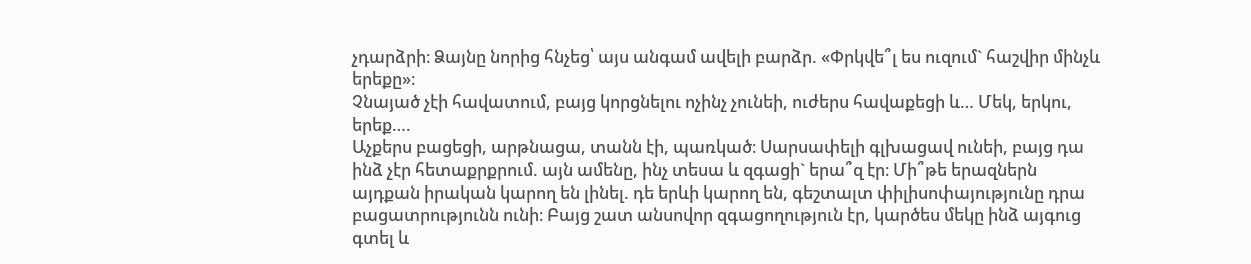չդարձրի։ Ձայնը նորից հնչեց՝ այս անգամ ավելի բարձր. «Փրկվե՞լ ես ուզում` հաշվիր մինչև երեքը»։
Չնայած չէի հավատում, բայց կորցնելու ոչինչ չունեի, ուժերս հավաքեցի և… Մեկ, երկու, երեք….
Աչքերս բացեցի, արթնացա, տանն էի, պառկած։ Սարսափելի գլխացավ ունեի, բայց դա ինձ չէր հետաքրքրում. այն ամենը, ինչ տեսա և զգացի` երա՞զ էր։ Մի՞թե երազներն այդքան իրական կարող են լինել. դե երևի կարող են, գեշտալտ փիլիսոփայությունը դրա բացատրությունն ունի։ Բայց շատ անսովոր զգացողություն էր, կարծես մեկը ինձ այգուց գտել և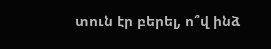տուն էր բերել, ո՞վ ինձ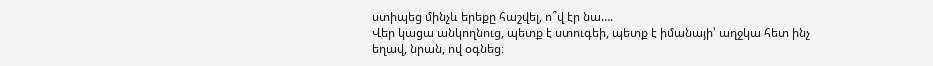ստիպեց մինչև երեքը հաշվել, ո՞վ էր նա….
Վեր կացա անկողնուց, պետք է ստուգեի, պետք է իմանայի՝ աղջկա հետ ինչ եղավ, նրան, ով օգնեց։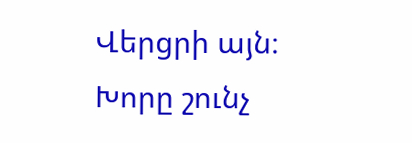Վերցրի այն։ Խորը շունչ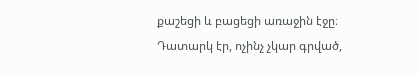քաշեցի և բացեցի առաջին էջը։ Դատարկ էր, ոչինչ չկար գրված,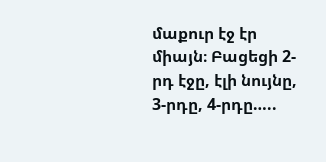մաքուր էջ էր միայն։ Բացեցի 2-րդ էջը, էլի նույնը, 3-րդը, 4-րդը…..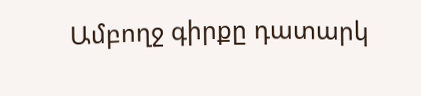Ամբողջ գիրքը դատարկ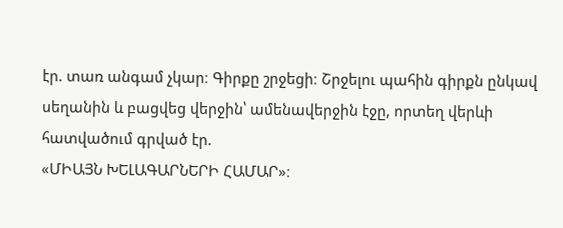էր. տառ անգամ չկար։ Գիրքը շրջեցի։ Շրջելու պահին գիրքն ընկավ սեղանին և բացվեց վերջին՝ ամենավերջին էջը, որտեղ վերևի հատվածում գրված էր.
«ՄԻԱՅՆ ԽԵԼԱԳԱՐՆԵՐԻ ՀԱՄԱՐ»։